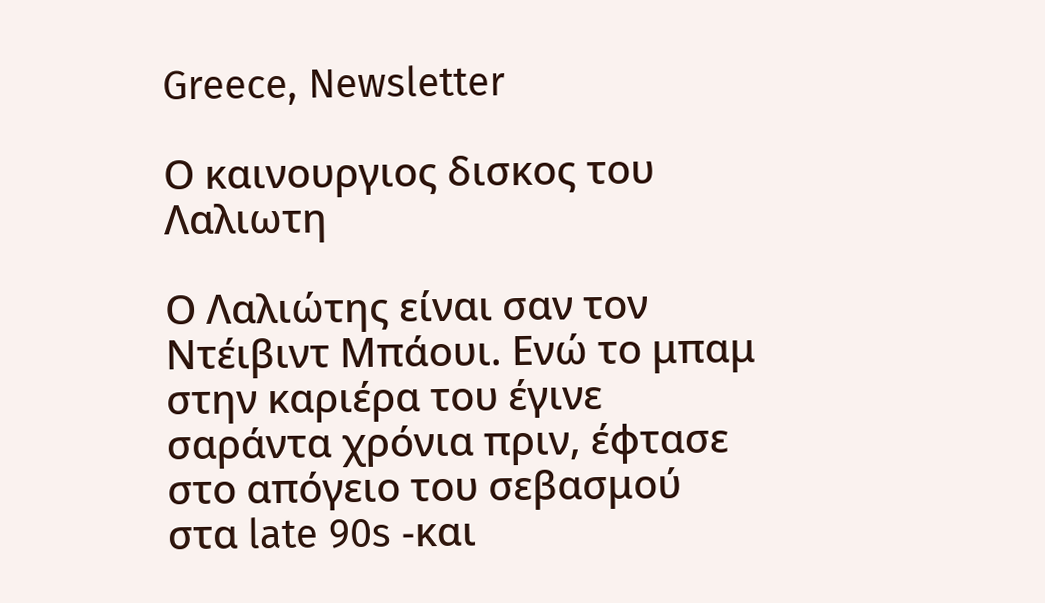Greece, Newsletter

Ο καινουργιος δισκος του Λαλιωτη

Ο Λαλιώτης είναι σαν τον Ντέιβιντ Μπάουι. Ενώ το μπαμ στην καριέρα του έγινε σαράντα χρόνια πριν, έφτασε στο απόγειο του σεβασμού στα late 90s -και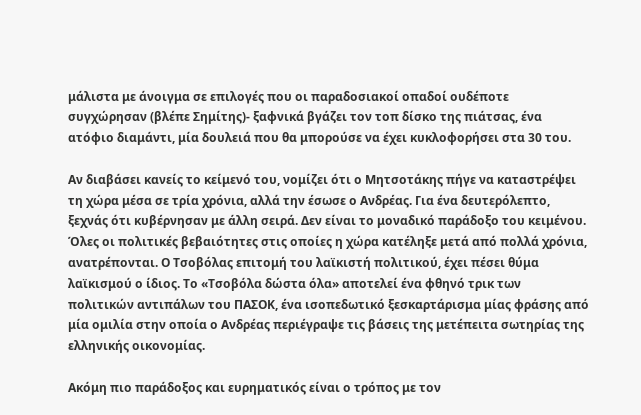μάλιστα με άνοιγμα σε επιλογές που οι παραδοσιακοί οπαδοί ουδέποτε συγχώρησαν (βλέπε Σημίτης)- ξαφνικά βγάζει τον τοπ δίσκο της πιάτσας, ένα ατόφιο διαμάντι, μία δουλειά που θα μπορούσε να έχει κυκλοφορήσει στα 30 του.

Αν διαβάσει κανείς το κείμενό του, νομίζει ότι ο Μητσοτάκης πήγε να καταστρέψει τη χώρα μέσα σε τρία χρόνια, αλλά την έσωσε ο Ανδρέας. Για ένα δευτερόλεπτο, ξεχνάς ότι κυβέρνησαν με άλλη σειρά. Δεν είναι το μοναδικό παράδοξο του κειμένου. Όλες οι πολιτικές βεβαιότητες στις οποίες η χώρα κατέληξε μετά από πολλά χρόνια, ανατρέπονται. Ο Τσοβόλας επιτομή του λαϊκιστή πολιτικού, έχει πέσει θύμα λαϊκισμού ο ίδιος. Το «Τσοβόλα δώστα όλα» αποτελεί ένα φθηνό τρικ των πολιτικών αντιπάλων του ΠΑΣΟΚ, ένα ισοπεδωτικό ξεσκαρτάρισμα μίας φράσης από μία ομιλία στην οποία ο Ανδρέας περιέγραψε τις βάσεις της μετέπειτα σωτηρίας της ελληνικής οικονομίας.

Ακόμη πιο παράδοξος και ευρηματικός είναι ο τρόπος με τον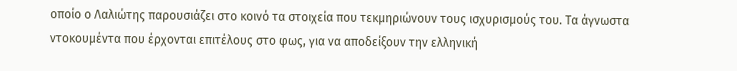οποίο ο Λαλιώτης παρουσιάζει στο κοινό τα στοιχεία που τεκμηριώνουν τους ισχυρισμούς του. Τα άγνωστα ντοκουμέντα που έρχονται επιτέλους στο φως, για να αποδείξουν την ελληνική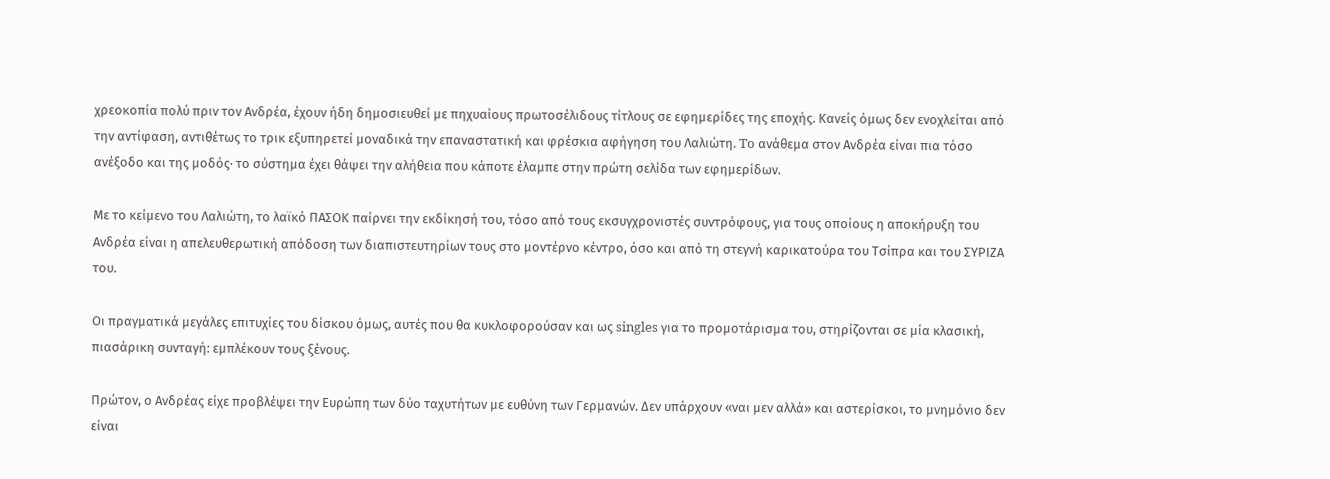χρεοκοπία πολύ πριν τον Ανδρέα, έχουν ήδη δημοσιευθεί με πηχυαίους πρωτοσέλιδους τίτλους σε εφημερίδες της εποχής. Κανείς όμως δεν ενοχλείται από την αντίφαση, αντιθέτως το τρικ εξυπηρετεί μοναδικά την επαναστατική και φρέσκια αφήγηση του Λαλιώτη. To ανάθεμα στον Ανδρέα είναι πια τόσο ανέξοδο και της μοδός· το σύστημα έχει θάψει την αλήθεια που κάποτε έλαμπε στην πρώτη σελίδα των εφημερίδων.

Με το κείμενο του Λαλιώτη, το λαϊκό ΠΑΣΟΚ παίρνει την εκδίκησή του, τόσο από τους εκσυγχρονιστές συντρόφους, για τους οποίους η αποκήρυξη του Ανδρέα είναι η απελευθερωτική απόδοση των διαπιστευτηρίων τους στο μοντέρνο κέντρο, όσο και από τη στεγνή καρικατούρα του Τσίπρα και του ΣΥΡΙΖΑ του.

Οι πραγματικά μεγάλες επιτυχίες του δίσκου όμως, αυτές που θα κυκλοφορούσαν και ως singles για το προμοτάρισμα του, στηρίζονται σε μία κλασική, πιασάρικη συνταγή: εμπλέκουν τους ξένους.

Πρώτον, ο Ανδρέας είχε προβλέψει την Ευρώπη των δύο ταχυτήτων με ευθύνη των Γερμανών. Δεν υπάρχουν «ναι μεν αλλά» και αστερίσκοι, το μνημόνιο δεν είναι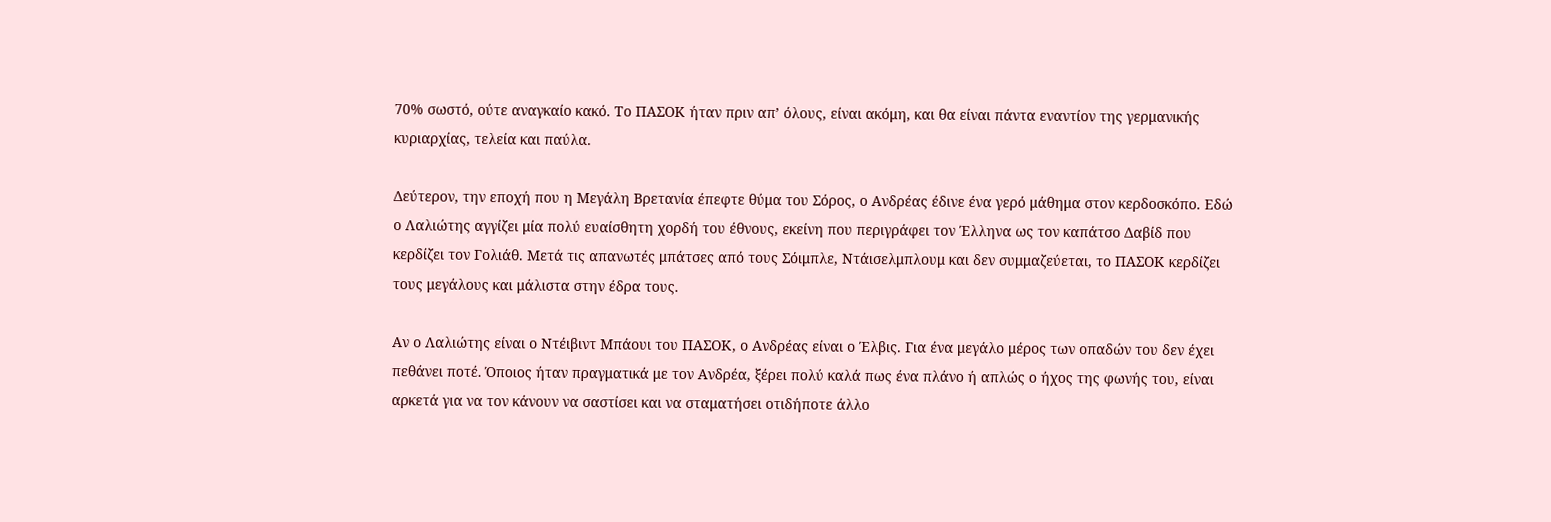70% σωστό, ούτε αναγκαίο κακό. Το ΠΑΣΟΚ ήταν πριν απ’ όλους, είναι ακόμη, και θα είναι πάντα εναντίον της γερμανικής κυριαρχίας, τελεία και παύλα.

Δεύτερον, την εποχή που η Μεγάλη Βρετανία έπεφτε θύμα του Σόρος, ο Ανδρέας έδινε ένα γερό μάθημα στον κερδοσκόπο. Εδώ ο Λαλιώτης αγγίζει μία πολύ ευαίσθητη χορδή του έθνους, εκείνη που περιγράφει τον Έλληνα ως τον καπάτσο Δαβίδ που κερδίζει τον Γολιάθ. Μετά τις απανωτές μπάτσες από τους Σόιμπλε, Ντάισελμπλουμ και δεν συμμαζεύεται, το ΠΑΣΟΚ κερδίζει τους μεγάλους και μάλιστα στην έδρα τους.

Αν ο Λαλιώτης είναι ο Ντέιβιντ Μπάουι του ΠΑΣΟΚ, ο Ανδρέας είναι ο Έλβις. Για ένα μεγάλο μέρος των οπαδών του δεν έχει πεθάνει ποτέ. Όποιος ήταν πραγματικά με τον Ανδρέα, ξέρει πολύ καλά πως ένα πλάνο ή απλώς ο ήχος της φωνής του, είναι αρκετά για να τον κάνουν να σαστίσει και να σταματήσει οτιδήποτε άλλο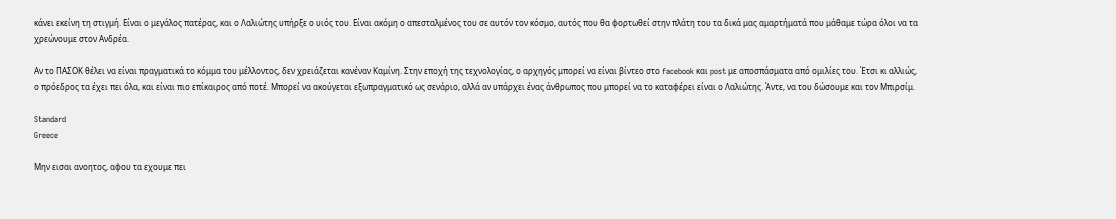κάνει εκείνη τη στιγμή. Είναι ο μεγάλος πατέρας, και ο Λαλιώτης υπήρξε ο υιός του. Είναι ακόμη ο απεσταλμένος του σε αυτόν τον κόσμο, αυτός που θα φορτωθεί στην πλάτη του τα δικά μας αμαρτήματά που μάθαμε τώρα όλοι να τα χρεώνουμε στον Ανδρέα.

Αν το ΠΑΣΟΚ θέλει να είναι πραγματικά το κόμμα του μέλλοντος, δεν χρειάζεται κανέναν Καμίνη. Στην εποχή της τεχνολογίας, ο αρχηγός μπορεί να είναι βίντεο στο facebook και post με αποσπάσματα από ομιλίες του. Έτσι κι αλλιώς, ο πρόεδρος τα έχει πει όλα, και είναι πιο επίκαιρος από ποτέ. Μπορεί να ακούγεται εξωπραγματικό ως σενάριο, αλλά αν υπάρχει ένας άνθρωπος που μπορεί να το καταφέρει είναι ο Λαλιώτης. Άντε, να του δώσουμε και τον Μπιρσίμ.

Standard
Greece

Μην εισαι ανοητος, αφου τα εχουμε πει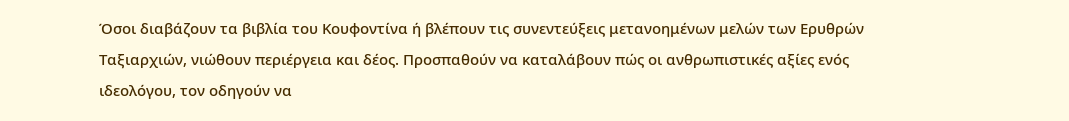Όσοι διαβάζουν τα βιβλία του Κουφοντίνα ή βλέπουν τις συνεντεύξεις μετανοημένων μελών των Ερυθρών Ταξιαρχιών, νιώθουν περιέργεια και δέος. Προσπαθούν να καταλάβουν πώς οι ανθρωπιστικές αξίες ενός ιδεολόγου, τον οδηγούν να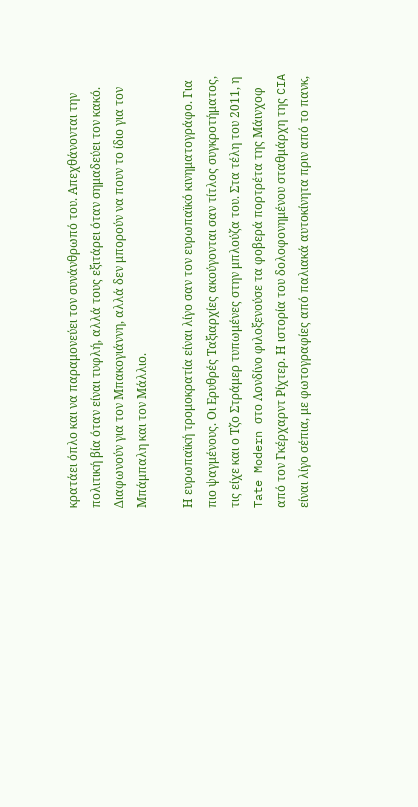κρατάει όπλο και να παραμονεύει τον συνάνθρωπό του. Απεχθάνονται την πολιτική βία όταν είναι τυφλή, αλλά τους εξιτάρει όταν σημαδεύει τον κακό. Διαφωνούν για τον Μπακογιάννη, αλλά δεν μπορούν να πουν το ίδιο για τον Μπάμπαλη και τον Μάλλιο.

Η ευρωπαϊκή τρομοκρατία είναι λίγο σαν τον ευρωπαϊκό κινηματογράφο. Για πιο ψαγμένους. Οι Ερυθρές Ταξιαρχίες ακούγονται σαν τίτλος συγκροτήματος, τις είχε και ο Τζο Στράμερ τυπωμένες στην μπλούζα του. Στα τέλη του 2011, η Tate Modern στο Λονδίνο φιλοξενούσε τα φοβερά πορτρέτα της Μάινχοφ από τον Γκέρχαρντ Ρίχτερ. Η ιστορία του δολοφονημένου σταθμάρχη της CIA είναι λίγο σέπια, με φωτογραφίες από παλιακά αυτοκίνητα πριν από το πανκ,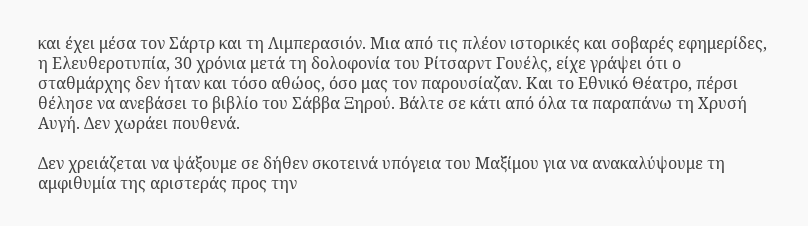και έχει μέσα τον Σάρτρ και τη Λιμπερασιόν. Μια από τις πλέον ιστορικές και σοβαρές εφημερίδες, η Ελευθεροτυπία, 30 χρόνια μετά τη δολοφονία του Ρίτσαρντ Γουέλς, είχε γράψει ότι ο σταθμάρχης δεν ήταν και τόσο αθώος, όσο μας τον παρουσίαζαν. Και το Εθνικό Θέατρο, πέρσι θέλησε να ανεβάσει το βιβλίο του Σάββα Ξηρού. Βάλτε σε κάτι από όλα τα παραπάνω τη Χρυσή Αυγή. Δεν χωράει πουθενά.

Δεν χρειάζεται να ψάξουμε σε δήθεν σκοτεινά υπόγεια του Μαξίμου για να ανακαλύψουμε τη αμφιθυμία της αριστεράς προς την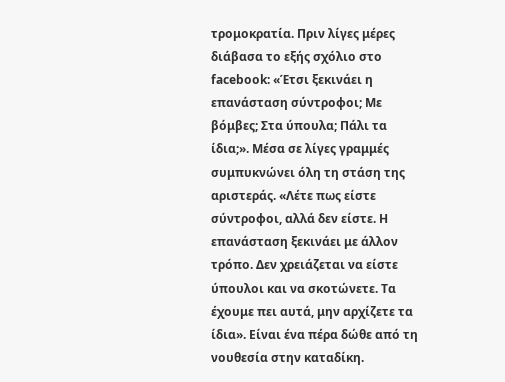τρομοκρατία. Πριν λίγες μέρες διάβασα το εξής σχόλιο στο facebook: «Έτσι ξεκινάει η επανάσταση σύντροφοι; Με βόμβες; Στα ύπουλα; Πάλι τα ίδια;». Μέσα σε λίγες γραμμές συμπυκνώνει όλη τη στάση της αριστεράς. «Λέτε πως είστε σύντροφοι, αλλά δεν είστε. Η επανάσταση ξεκινάει με άλλον τρόπο. Δεν χρειάζεται να είστε ύπουλοι και να σκοτώνετε. Τα έχουμε πει αυτά, μην αρχίζετε τα ίδια». Είναι ένα πέρα δώθε από τη νουθεσία στην καταδίκη.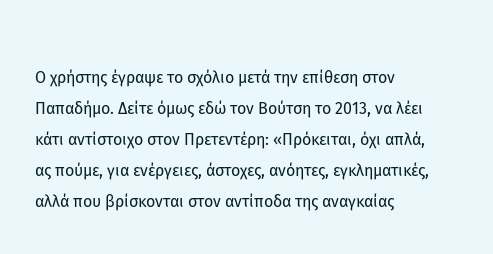Ο χρήστης έγραψε το σχόλιο μετά την επίθεση στον Παπαδήμο. Δείτε όμως εδώ τον Βούτση το 2013, να λέει κάτι αντίστοιχο στον Πρετεντέρη: «Πρόκειται, όχι απλά, ας πούμε, για ενέργειες, άστοχες, ανόητες, εγκληματικές, αλλά που βρίσκονται στον αντίποδα της αναγκαίας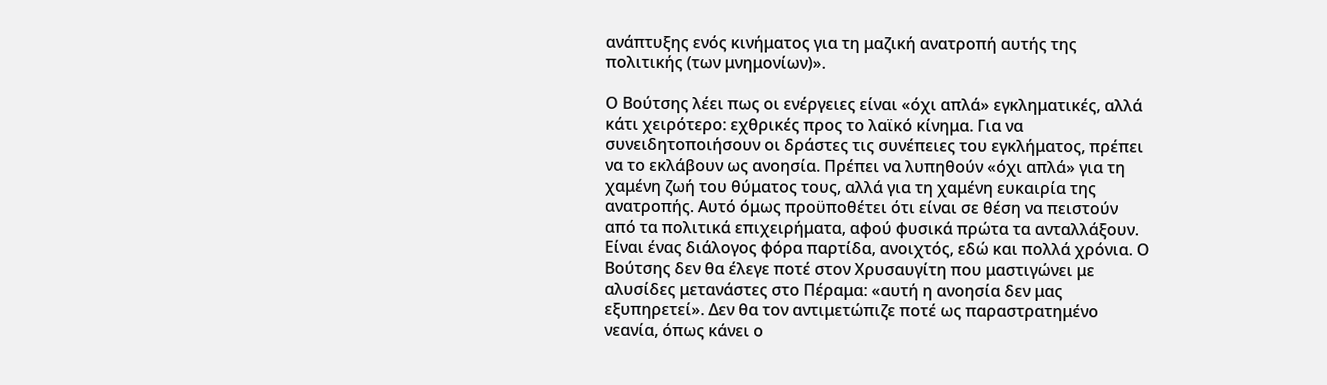ανάπτυξης ενός κινήματος για τη μαζική ανατροπή αυτής της πολιτικής (των μνημονίων)».

Ο Βούτσης λέει πως οι ενέργειες είναι «όχι απλά» εγκληματικές, αλλά κάτι χειρότερο: εχθρικές προς το λαϊκό κίνημα. Για να συνειδητοποιήσουν οι δράστες τις συνέπειες του εγκλήματος, πρέπει να το εκλάβουν ως ανοησία. Πρέπει να λυπηθούν «όχι απλά» για τη χαμένη ζωή του θύματος τους, αλλά για τη χαμένη ευκαιρία της ανατροπής. Αυτό όμως προϋποθέτει ότι είναι σε θέση να πειστούν από τα πολιτικά επιχειρήματα, αφού φυσικά πρώτα τα ανταλλάξουν. Είναι ένας διάλογος φόρα παρτίδα, ανοιχτός, εδώ και πολλά χρόνια. Ο Βούτσης δεν θα έλεγε ποτέ στον Χρυσαυγίτη που μαστιγώνει με αλυσίδες μετανάστες στο Πέραμα: «αυτή η ανοησία δεν μας εξυπηρετεί». Δεν θα τον αντιμετώπιζε ποτέ ως παραστρατημένο νεανία, όπως κάνει ο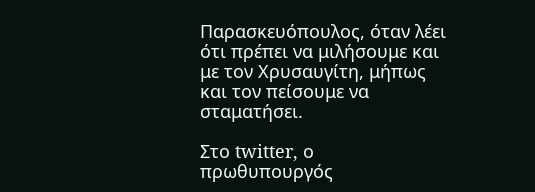Παρασκευόπουλος, όταν λέει ότι πρέπει να μιλήσουμε και με τον Χρυσαυγίτη, μήπως και τον πείσουμε να σταματήσει.

Στο twitter, ο πρωθυπουργός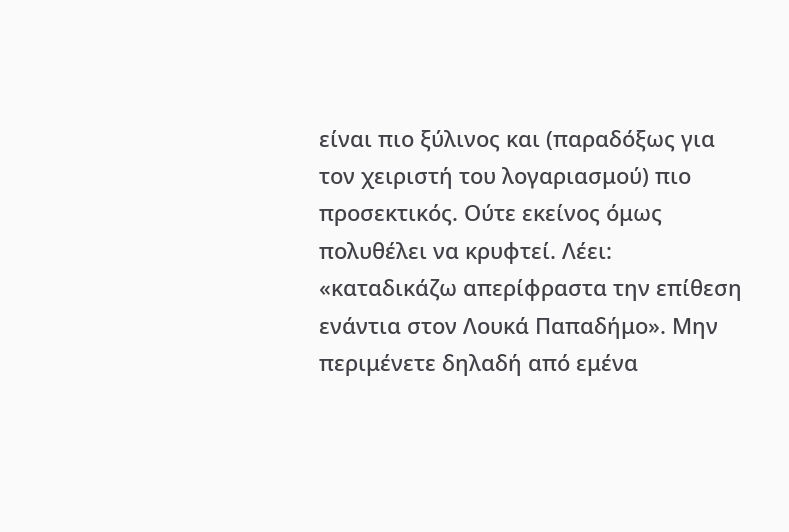είναι πιο ξύλινος και (παραδόξως για τον χειριστή του λογαριασμού) πιο προσεκτικός. Ούτε εκείνος όμως πολυθέλει να κρυφτεί. Λέει: «καταδικάζω απερίφραστα την επίθεση ενάντια στον Λουκά Παπαδήμο». Μην περιμένετε δηλαδή από εμένα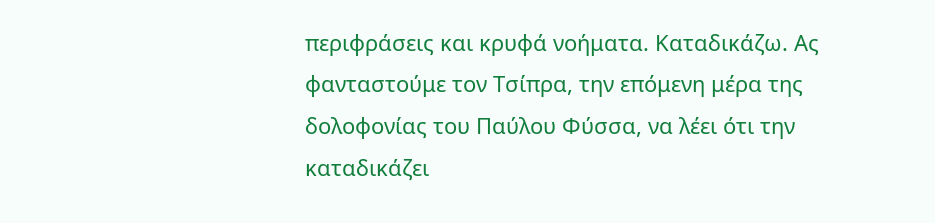περιφράσεις και κρυφά νοήματα. Καταδικάζω. Ας φανταστούμε τον Τσίπρα, την επόμενη μέρα της δολοφονίας του Παύλου Φύσσα, να λέει ότι την καταδικάζει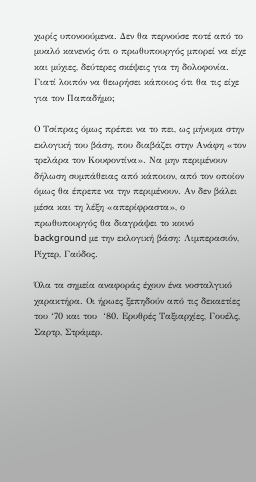χωρίς υπονοούμενα. Δεν θα περνούσε ποτέ από το μυαλό κανενός ότι ο πρωθυπουργός μπορεί να είχε και μύχιες, δεύτερες σκέψεις για τη δολοφονία. Γιατί λοιπόν να θεωρήσει κάποιος ότι θα τις είχε για τον Παπαδήμο;

Ο Τσίπρας όμως πρέπει να το πει, ως μήνυμα στην εκλογική του βάση, που διαβάζει στην Ανάφη «τον τρελάρα τον Κουφοντίνα». Να μην περιμένουν δήλωση συμπάθειας από κάποιον, από τον οποίον όμως θα έπρεπε να την περιμένουν. Αν δεν βάλει μέσα και τη λέξη «απερίφραστα», ο πρωθυπουργός θα διαγράψει το κοινό background με την εκλογική βάση: Λιμπερασιόν, Ρίχτερ, Γαύδος.

Όλα τα σημεία αναφοράς έχουν ένα νοσταλγικό χαρακτήρα. Οι ήρωες ξεπηδούν από τις δεκαετίες του ‘70 και του  ‘80. Ερυθρές Ταξιαρχίες, Γουέλς, Σαρτρ, Στράμερ.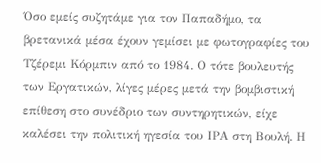Όσο εμείς συζητάμε για τον Παπαδήμο, τα βρετανικά μέσα έχουν γεμίσει με φωτογραφίες του Τζέρεμι Κόρμπιν από το 1984. Ο τότε βουλευτής των Εργατικών, λίγες μέρες μετά την βομβιστική επίθεση στο συνέδριο των συντηρητικών, είχε καλέσει την πολιτική ηγεσία του ΙΡΑ στη Βουλή. Η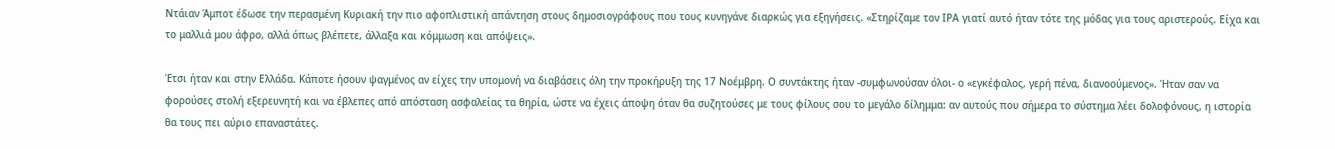Ντάιαν Άμποτ έδωσε την περασμένη Κυριακή την πιο αφοπλιστική απάντηση στους δημοσιογράφους που τους κυνηγάνε διαρκώς για εξηγήσεις. «Στηρίζαμε τον ΙΡΑ γιατί αυτό ήταν τότε της μόδας για τους αριστερούς. Είχα και το μαλλιά μου άφρο, αλλά όπως βλέπετε, άλλαξα και κόμμωση και απόψεις».

Έτσι ήταν και στην Ελλάδα. Κάποτε ήσουν ψαγμένος αν είχες την υπομονή να διαβάσεις όλη την προκήρυξη της 17 Νοέμβρη. Ο συντάκτης ήταν -συμφωνούσαν όλοι- ο «εγκέφαλος, γερή πένα, διανοούμενος». Ήταν σαν να φορούσες στολή εξερευνητή και να έβλεπες από απόσταση ασφαλείας τα θηρία, ώστε να έχεις άποψη όταν θα συζητούσες με τους φίλους σου το μεγάλο δίλημμα: αν αυτούς που σήμερα το σύστημα λέει δολοφόνους, η ιστορία θα τους πει αύριο επαναστάτες.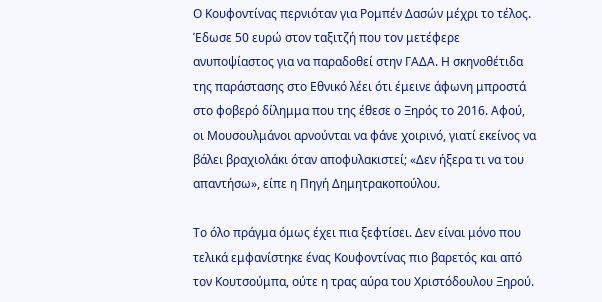Ο Κουφοντίνας περνιόταν για Ρομπέν Δασών μέχρι το τέλος. Έδωσε 50 ευρώ στον ταξιτζή που τον μετέφερε ανυποψίαστος για να παραδοθεί στην ΓΑΔΑ. Η σκηνοθέτιδα της παράστασης στο Εθνικό λέει ότι έμεινε άφωνη μπροστά στο φοβερό δίλημμα που της έθεσε ο Ξηρός το 2016. Αφού, οι Μουσουλμάνοι αρνούνται να φάνε χοιρινό, γιατί εκείνος να βάλει βραχιολάκι όταν αποφυλακιστεί; «Δεν ήξερα τι να του απαντήσω», είπε η Πηγή Δημητρακοπούλου.

Το όλο πράγμα όμως έχει πια ξεφτίσει. Δεν είναι μόνο που τελικά εμφανίστηκε ένας Κουφοντίνας πιο βαρετός και από τον Κουτσούμπα, ούτε η τρας αύρα του Χριστόδουλου Ξηρού.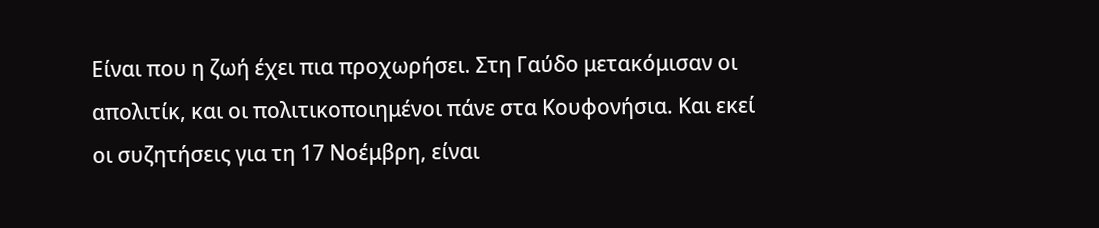Είναι που η ζωή έχει πια προχωρήσει. Στη Γαύδο μετακόμισαν οι απολιτίκ, και οι πολιτικοποιημένοι πάνε στα Κουφονήσια. Και εκεί οι συζητήσεις για τη 17 Νοέμβρη, είναι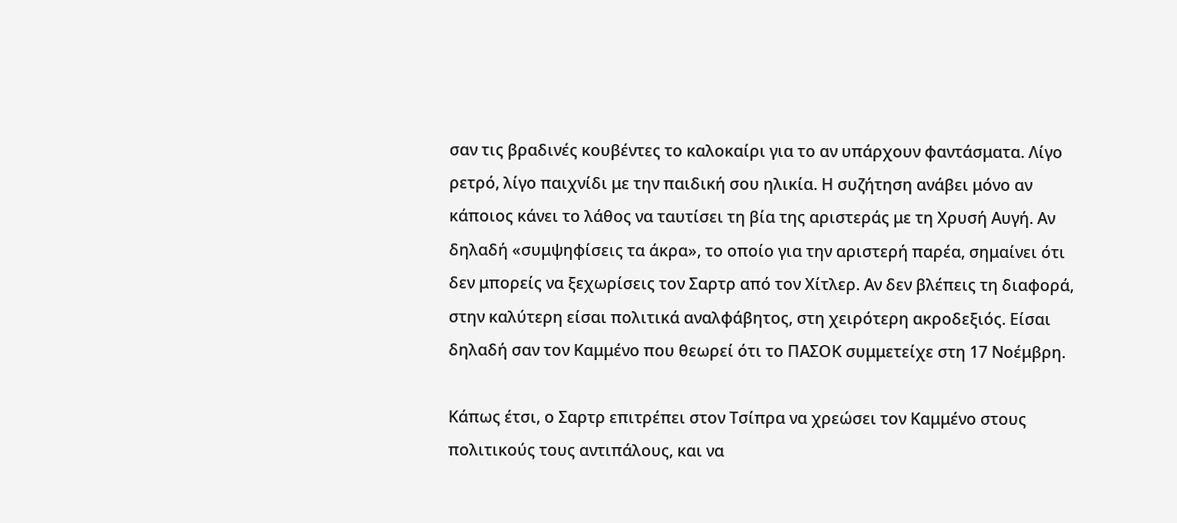σαν τις βραδινές κουβέντες το καλοκαίρι για το αν υπάρχουν φαντάσματα. Λίγο ρετρό, λίγο παιχνίδι με την παιδική σου ηλικία. Η συζήτηση ανάβει μόνο αν κάποιος κάνει το λάθος να ταυτίσει τη βία της αριστεράς με τη Χρυσή Αυγή. Αν δηλαδή «συμψηφίσεις τα άκρα», το οποίο για την αριστερή παρέα, σημαίνει ότι δεν μπορείς να ξεχωρίσεις τον Σαρτρ από τον Χίτλερ. Αν δεν βλέπεις τη διαφορά, στην καλύτερη είσαι πολιτικά αναλφάβητος, στη χειρότερη ακροδεξιός. Είσαι δηλαδή σαν τον Καμμένο που θεωρεί ότι το ΠΑΣΟΚ συμμετείχε στη 17 Νοέμβρη.

Κάπως έτσι, ο Σαρτρ επιτρέπει στον Τσίπρα να χρεώσει τον Καμμένο στους πολιτικούς τους αντιπάλους, και να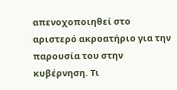απενοχοποιηθεί στο αριστερό ακροατήριο για την παρουσία του στην κυβέρνηση. Τι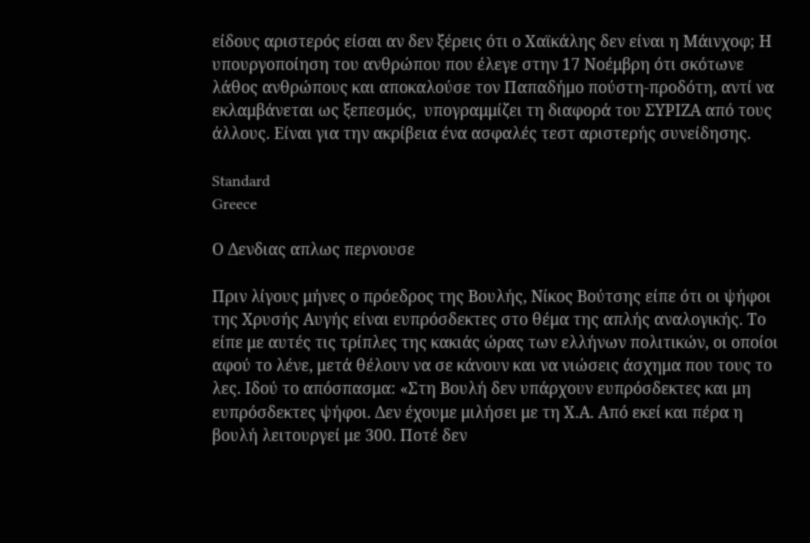είδους αριστερός είσαι αν δεν ξέρεις ότι ο Χαϊκάλης δεν είναι η Μάινχοφ; Η υπουργοποίηση του ανθρώπου που έλεγε στην 17 Νοέμβρη ότι σκότωνε λάθος ανθρώπους και αποκαλούσε τον Παπαδήμο πούστη-προδότη, αντί να εκλαμβάνεται ως ξεπεσμός,  υπογραμμίζει τη διαφορά του ΣΥΡΙΖΑ από τους άλλους. Είναι για την ακρίβεια ένα ασφαλές τεστ αριστερής συνείδησης.

Standard
Greece

Ο Δενδιας απλως περνουσε

Πριν λίγους μήνες ο πρόεδρος της Βουλής, Νίκος Βούτσης είπε ότι οι ψήφοι της Χρυσής Αυγής είναι ευπρόσδεκτες στο θέμα της απλής αναλογικής. Το είπε με αυτές τις τρίπλες της κακιάς ώρας των ελλήνων πολιτικών, οι οποίοι αφού το λένε, μετά θέλουν να σε κάνουν και να νιώσεις άσχημα που τους το λες. Ιδού το απόσπασμα: «Στη Βουλή δεν υπάρχουν ευπρόσδεκτες και μη ευπρόσδεκτες ψήφοι. Δεν έχουμε μιλήσει με τη Χ.Α. Από εκεί και πέρα η βουλή λειτουργεί με 300. Ποτέ δεν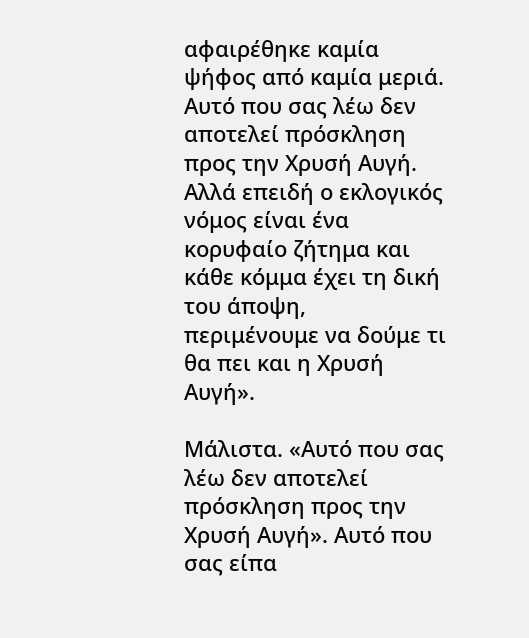αφαιρέθηκε καμία ψήφος από καμία μεριά. Αυτό που σας λέω δεν αποτελεί πρόσκληση προς την Χρυσή Αυγή. Αλλά επειδή ο εκλογικός νόμος είναι ένα κορυφαίο ζήτημα και κάθε κόμμα έχει τη δική του άποψη, περιμένουμε να δούμε τι θα πει και η Χρυσή Αυγή».

Μάλιστα. «Αυτό που σας λέω δεν αποτελεί πρόσκληση προς την Χρυσή Αυγή». Αυτό που σας είπα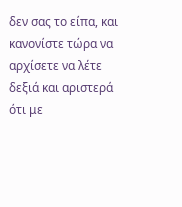δεν σας το είπα, και κανονίστε τώρα να αρχίσετε να λέτε δεξιά και αριστερά ότι με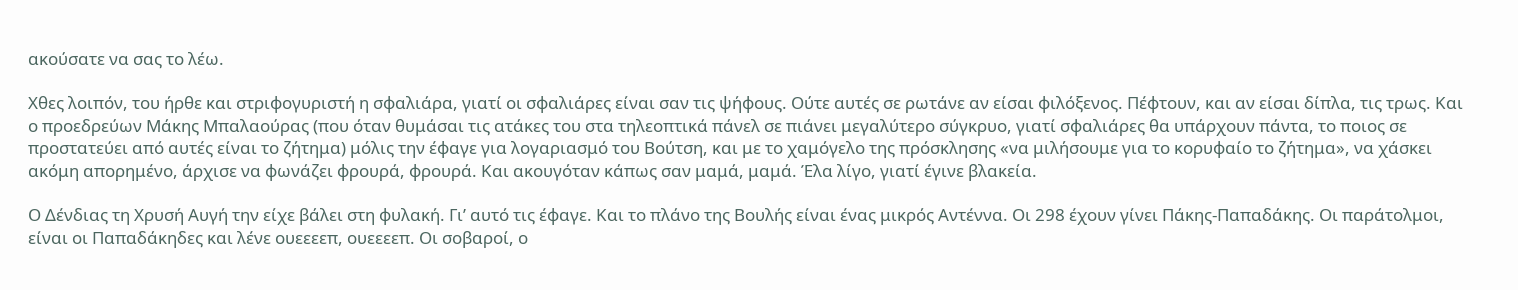ακούσατε να σας το λέω.

Χθες λοιπόν, του ήρθε και στριφογυριστή η σφαλιάρα, γιατί οι σφαλιάρες είναι σαν τις ψήφους. Ούτε αυτές σε ρωτάνε αν είσαι φιλόξενος. Πέφτουν, και αν είσαι δίπλα, τις τρως. Και ο προεδρεύων Μάκης Μπαλαούρας (που όταν θυμάσαι τις ατάκες του στα τηλεοπτικά πάνελ σε πιάνει μεγαλύτερο σύγκρυο, γιατί σφαλιάρες θα υπάρχουν πάντα, το ποιος σε προστατεύει από αυτές είναι το ζήτημα) μόλις την έφαγε για λογαριασμό του Βούτση, και με το χαμόγελο της πρόσκλησης «να μιλήσουμε για το κορυφαίο το ζήτημα», να χάσκει ακόμη απορημένο, άρχισε να φωνάζει φρουρά, φρουρά. Και ακουγόταν κάπως σαν μαμά, μαμά. Έλα λίγο, γιατί έγινε βλακεία.

Ο Δένδιας τη Χρυσή Αυγή την είχε βάλει στη φυλακή. Γι’ αυτό τις έφαγε. Και το πλάνο της Βουλής είναι ένας μικρός Αντέννα. Οι 298 έχουν γίνει Πάκης-Παπαδάκης. Οι παράτολμοι, είναι οι Παπαδάκηδες και λένε ουεεεεπ, ουεεεεπ. Οι σοβαροί, ο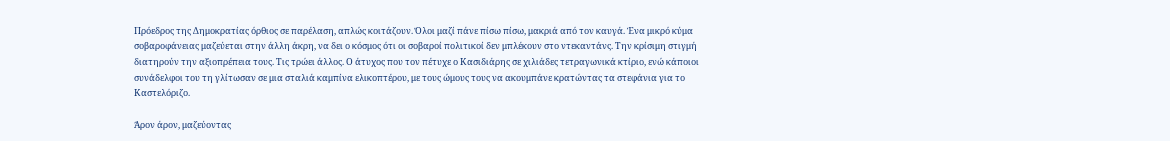Πρόεδρος της Δημοκρατίας όρθιος σε παρέλαση, απλώς κοιτάζουν. Όλοι μαζί πάνε πίσω πίσω, μακριά από τον καυγά. Ένα μικρό κύμα σοβαροφάνειας μαζεύεται στην άλλη άκρη, να δει ο κόσμος ότι οι σοβαροί πολιτικοί δεν μπλέκουν στο ντεκαντάνς. Την κρίσιμη στιγμή διατηρούν την αξιοπρέπεια τους. Τις τρώει άλλος. Ο άτυχος που τον πέτυχε ο Κασιδιάρης σε χιλιάδες τετραγωνικά κτίριο, ενώ κάποιοι συνάδελφοι του τη γλίτωσαν σε μια σταλιά καμπίνα ελικοπτέρου, με τους ώμους τους να ακουμπάνε κρατώντας τα στεφάνια για το Καστελόριζο.

Άρον άρον, μαζεύοντας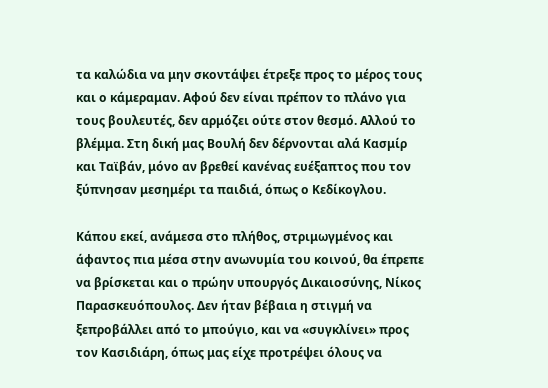τα καλώδια να μην σκοντάψει έτρεξε προς το μέρος τους και ο κάμεραμαν. Αφού δεν είναι πρέπον το πλάνο για τους βουλευτές, δεν αρμόζει ούτε στον θεσμό. Αλλού το βλέμμα. Στη δική μας Βουλή δεν δέρνονται αλά Κασμίρ και Ταϊβάν, μόνο αν βρεθεί κανένας ευέξαπτος που τον ξύπνησαν μεσημέρι τα παιδιά, όπως ο Κεδίκογλου.

Κάπου εκεί, ανάμεσα στο πλήθος, στριμωγμένος και άφαντος πια μέσα στην ανωνυμία του κοινού, θα έπρεπε να βρίσκεται και ο πρώην υπουργός Δικαιοσύνης, Νίκος Παρασκευόπουλος. Δεν ήταν βέβαια η στιγμή να ξεπροβάλλει από το μπούγιο, και να «συγκλίνει» προς τον Κασιδιάρη, όπως μας είχε προτρέψει όλους να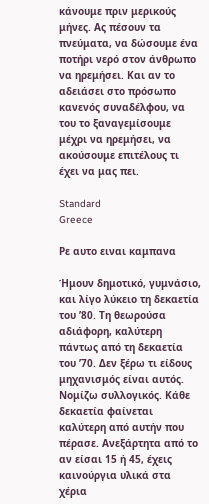κάνουμε πριν μερικούς μήνες. Ας πέσουν τα πνεύματα, να δώσουμε ένα ποτήρι νερό στον άνθρωπο να ηρεμήσει. Και αν το αδειάσει στο πρόσωπο κανενός συναδέλφου, να του το ξαναγεμίσουμε μέχρι να ηρεμήσει, να ακούσουμε επιτέλους τι έχει να μας πει.

Standard
Greece

Ρε αυτο ειναι καμπανα

Ήμουν δημοτικό, γυμνάσιο, και λίγο λύκειο τη δεκαετία του ’80. Τη θεωρούσα αδιάφορη, καλύτερη πάντως από τη δεκαετία του ’70. Δεν ξέρω τι είδους μηχανισμός είναι αυτός. Νομίζω συλλογικός. Κάθε δεκαετία φαίνεται καλύτερη από αυτήν που πέρασε. Ανεξάρτητα από το αν είσαι 15 ή 45, έχεις καινούργια υλικά στα χέρια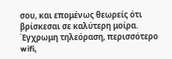σου, και επομένως θεωρείς ότι βρίσκεσαι σε καλύτερη μοίρα. Έγχρωμη τηλεόραση, περισσότερο wifi,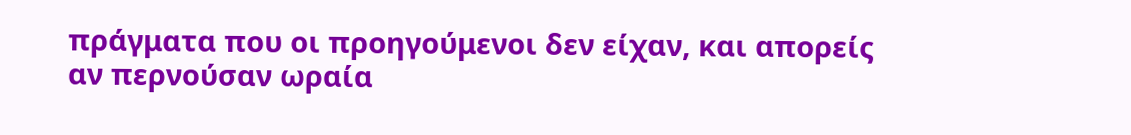πράγματα που οι προηγούμενοι δεν είχαν, και απορείς αν περνούσαν ωραία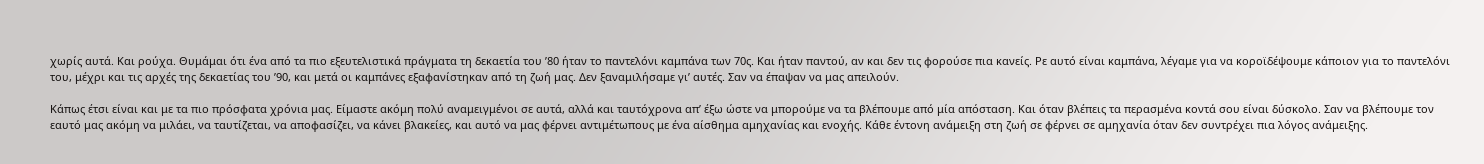χωρίς αυτά. Και ρούχα. Θυμάμαι ότι ένα από τα πιο εξευτελιστικά πράγματα τη δεκαετία του ’80 ήταν το παντελόνι καμπάνα των 70ς. Και ήταν παντού, αν και δεν τις φορούσε πια κανείς. Ρε αυτό είναι καμπάνα, λέγαμε για να κοροϊδέψουμε κάποιον για το παντελόνι του, μέχρι και τις αρχές της δεκαετίας του ’90, και μετά οι καμπάνες εξαφανίστηκαν από τη ζωή μας. Δεν ξαναμιλήσαμε γι’ αυτές. Σαν να έπαψαν να μας απειλούν.

Κάπως έτσι είναι και με τα πιο πρόσφατα χρόνια μας. Είμαστε ακόμη πολύ αναμειγμένοι σε αυτά, αλλά και ταυτόχρονα απ’ έξω ώστε να μπορούμε να τα βλέπουμε από μία απόσταση. Και όταν βλέπεις τα περασμένα κοντά σου είναι δύσκολο. Σαν να βλέπουμε τον εαυτό μας ακόμη να μιλάει, να ταυτίζεται, να αποφασίζει, να κάνει βλακείες, και αυτό να μας φέρνει αντιμέτωπους με ένα αίσθημα αμηχανίας και ενοχής. Κάθε έντονη ανάμειξη στη ζωή σε φέρνει σε αμηχανία όταν δεν συντρέχει πια λόγος ανάμειξης.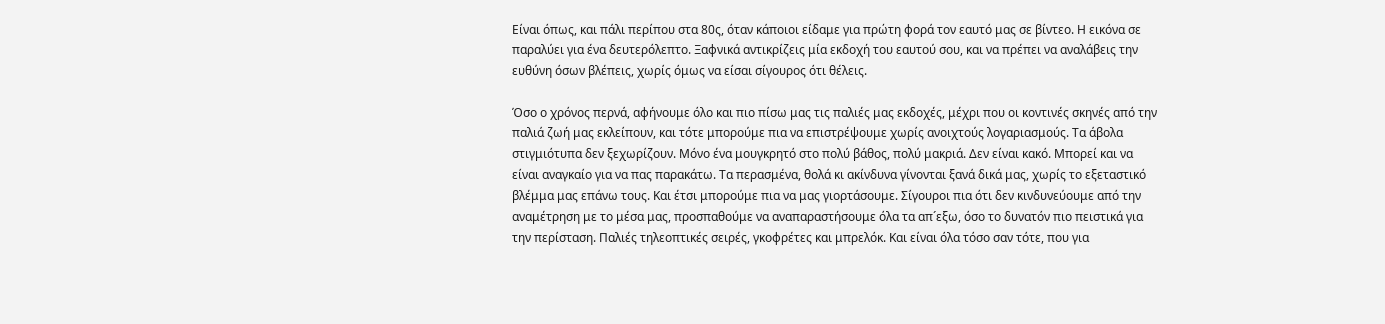Είναι όπως, και πάλι περίπου στα 80ς, όταν κάποιοι είδαμε για πρώτη φορά τον εαυτό μας σε βίντεο. Η εικόνα σε παραλύει για ένα δευτερόλεπτο. Ξαφνικά αντικρίζεις μία εκδοχή του εαυτού σου, και να πρέπει να αναλάβεις την ευθύνη όσων βλέπεις, χωρίς όμως να είσαι σίγουρος ότι θέλεις.

Όσο ο χρόνος περνά, αφήνουμε όλο και πιο πίσω μας τις παλιές μας εκδοχές, μέχρι που οι κοντινές σκηνές από την παλιά ζωή μας εκλείπουν, και τότε μπορούμε πια να επιστρέψουμε χωρίς ανοιχτούς λογαριασμούς. Τα άβολα στιγμιότυπα δεν ξεχωρίζουν. Μόνο ένα μουγκρητό στο πολύ βάθος, πολύ μακριά. Δεν είναι κακό. Μπορεί και να είναι αναγκαίο για να πας παρακάτω. Τα περασμένα, θολά κι ακίνδυνα γίνονται ξανά δικά μας, χωρίς το εξεταστικό βλέμμα μας επάνω τους. Και έτσι μπορούμε πια να μας γιορτάσουμε. Σίγουροι πια ότι δεν κινδυνεύουμε από την αναμέτρηση με το μέσα μας, προσπαθούμε να αναπαραστήσουμε όλα τα απ´εξω, όσο το δυνατόν πιο πειστικά για την περίσταση. Παλιές τηλεοπτικές σειρές, γκοφρέτες και μπρελόκ. Και είναι όλα τόσο σαν τότε, που για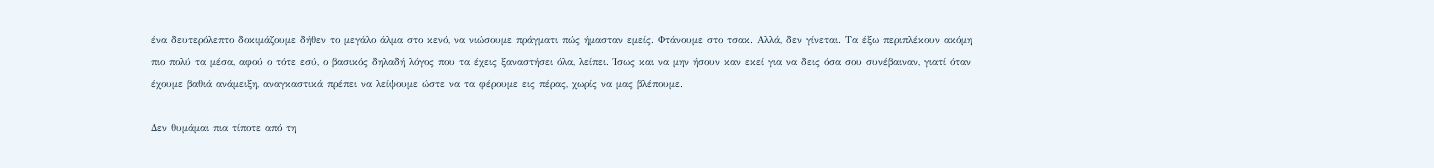ένα δευτερόλεπτο δοκιμάζουμε δήθεν το μεγάλο άλμα στο κενό, να νιώσουμε πράγματι πώς ήμασταν εμείς. Φτάνουμε στο τσακ. Αλλά, δεν γίνεται. Τα έξω περιπλέκουν ακόμη πιο πολύ τα μέσα, αφού ο τότε εσύ, ο βασικός δηλαδή λόγος που τα έχεις ξαναστήσει όλα, λείπει. Ίσως και να μην ήσουν καν εκεί για να δεις όσα σου συνέβαιναν, γιατί όταν έχουμε βαθιά ανάμειξη, αναγκαστικά πρέπει να λείψουμε ώστε να τα φέρουμε εις πέρας, χωρίς να μας βλέπουμε.

Δεν θυμάμαι πια τίποτε από τη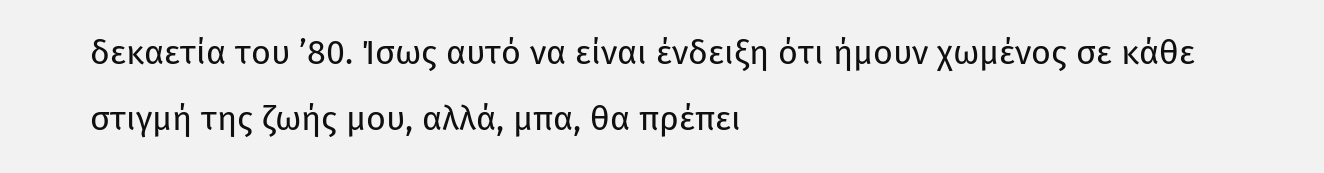δεκαετία του ’80. Ίσως αυτό να είναι ένδειξη ότι ήμουν χωμένος σε κάθε στιγμή της ζωής μου, αλλά, μπα, θα πρέπει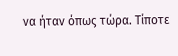να ήταν όπως τώρα. Τίποτε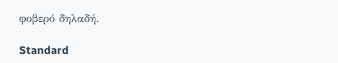φοβερό δηλαδή.

Standard